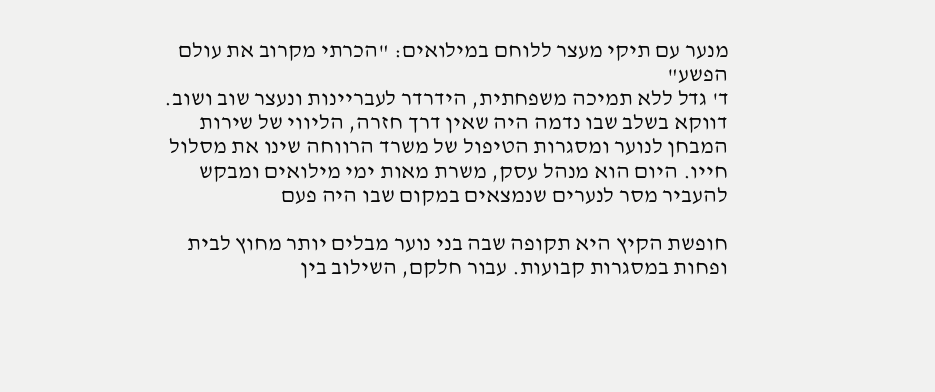מנער עם תיקי מעצר ללוחם במילואים: "הכרתי מקרוב את עולם הפשע"
ד' גדל ללא תמיכה משפחתית, הידרדר לעבריינות ונעצר שוב ושוב. דווקא בשלב שבו נדמה היה שאין דרך חזרה, הליווי של שירות המבחן לנוער ומסגרות הטיפול של משרד הרווחה שינו את מסלול חייו. היום הוא מנהל עסק, משרת מאות ימי מילואים ומבקש להעביר מסר לנערים שנמצאים במקום שבו היה פעם

חופשת הקיץ היא תקופה שבה בני נוער מבלים יותר מחוץ לבית ופחות במסגרות קבועות. עבור חלקם, השילוב בין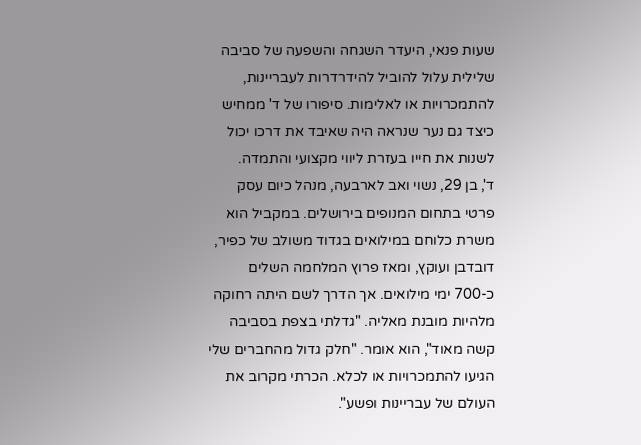שעות פנאי, היעדר השגחה והשפעה של סביבה שלילית עלול להוביל להידרדרות לעבריינות, להתמכרויות או לאלימות. סיפורו של ד' ממחיש כיצד גם נער שנראה היה שאיבד את דרכו יכול לשנות את חייו בעזרת ליווי מקצועי והתמדה.
ד', בן 29, נשוי ואב לארבעה, מנהל כיום עסק פרטי בתחום המנופים בירושלים. במקביל הוא משרת כלוחם במילואים בגדוד משולב של כפיר, דובדבן ועוקץ, ומאז פרוץ המלחמה השלים כ-700 ימי מילואים. אך הדרך לשם היתה רחוקה מלהיות מובנת מאליה. "גדלתי בצפת בסביבה קשה מאוד", הוא אומר. "חלק גדול מהחברים שלי הגיעו להתמכרויות או לכלא. הכרתי מקרוב את העולם של עבריינות ופשע".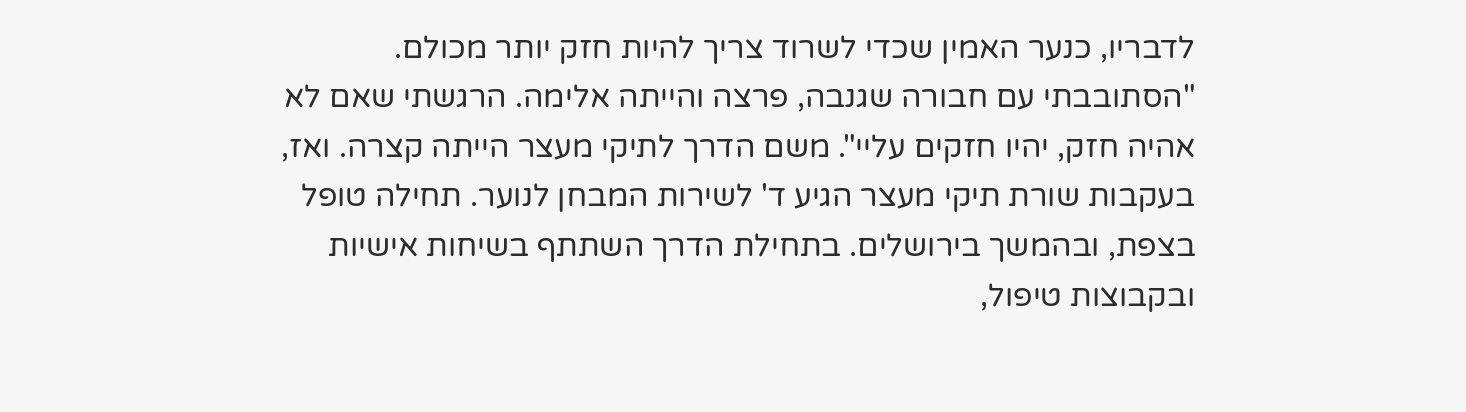לדבריו, כנער האמין שכדי לשרוד צריך להיות חזק יותר מכולם. "הסתובבתי עם חבורה שגנבה, פרצה והייתה אלימה. הרגשתי שאם לא אהיה חזק, יהיו חזקים עליי". משם הדרך לתיקי מעצר הייתה קצרה. ואז, בעקבות שורת תיקי מעצר הגיע ד' לשירות המבחן לנוער. תחילה טופל בצפת, ובהמשך בירושלים. בתחילת הדרך השתתף בשיחות אישיות ובקבוצות טיפול,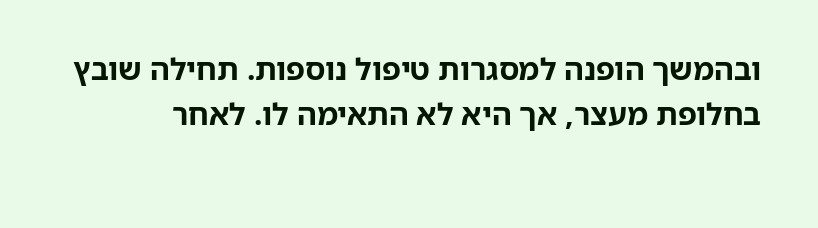ובהמשך הופנה למסגרות טיפול נוספות. תחילה שובץ בחלופת מעצר, אך היא לא התאימה לו. לאחר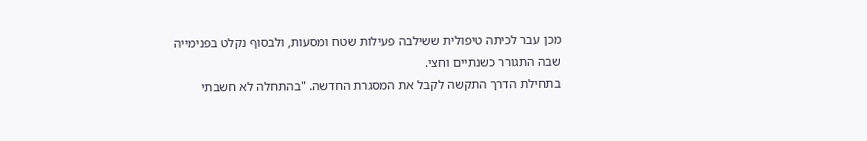מכן עבר לכיתה טיפולית ששילבה פעילות שטח ומסעות, ולבסוף נקלט בפנימייה שבה התגורר כשנתיים וחצי.
בתחילת הדרך התקשה לקבל את המסגרת החדשה. "בהתחלה לא חשבתי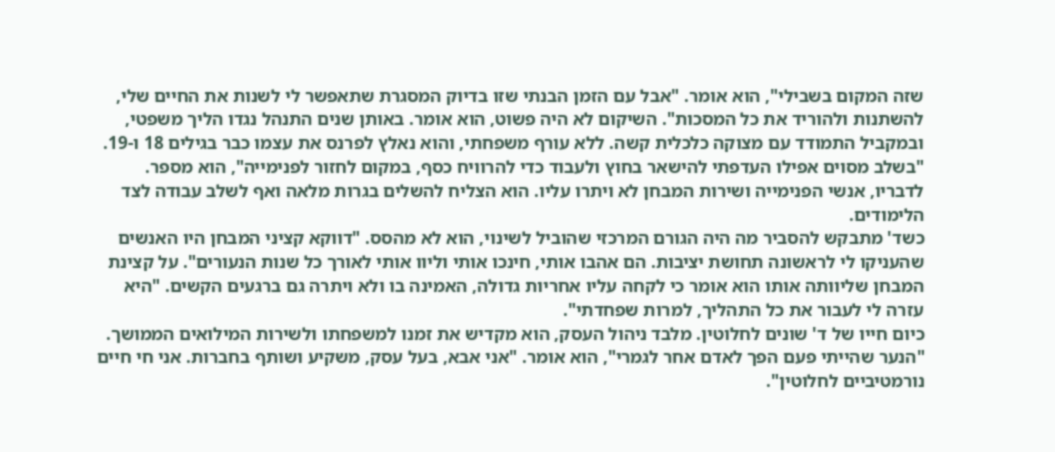שזה המקום בשבילי", הוא אומר. "אבל עם הזמן הבנתי שזו בדיוק המסגרת שתאפשר לי לשנות את החיים שלי, להשתנות ולהוריד את כל המסכות". השיקום לא היה פשוט, הוא אומר. באותן שנים התנהל נגדו הליך משפטי, ובמקביל התמודד עם מצוקה כלכלית קשה. ללא עורף משפחתי, והוא נאלץ לפרנס את עצמו כבר בגילים 18 ו-19. "בשלב מסוים אפילו העדפתי להישאר בחוץ ולעבוד כדי להרוויח כסף, במקום לחזור לפנימייה", הוא מספר. לדבריו, אנשי הפנימייה ושירות המבחן לא ויתרו עליו. הוא הצליח להשלים בגרות מלאה ואף לשלב עבודה לצד הלימודים.
כשד' מתבקש להסביר מה היה הגורם המרכזי שהוביל לשינוי, הוא לא מהסס. "דווקא קציני המבחן היו האנשים שהעניקו לי לראשונה תחושת יציבות. הם אהבו אותי, חינכו אותי וליוו אותי לאורך כל שנות הנעורים". על קצינת המבחן שליוותה אותו הוא אומר כי לקחה עליו אחריות גדולה, האמינה בו ולא ויתרה גם ברגעים הקשים. "היא עזרה לי לעבור את כל התהליך, למרות שפחדתי".
כיום חייו של ד' שונים לחלוטין. מלבד ניהול העסק, הוא מקדיש את זמנו למשפחתו ולשירות המילואים הממושך. "הנער שהייתי פעם הפך לאדם אחר לגמרי", הוא אומר. "אני אבא, בעל עסק, משקיע ושותף בחברות. אני חי חיים נורמטיביים לחלוטין".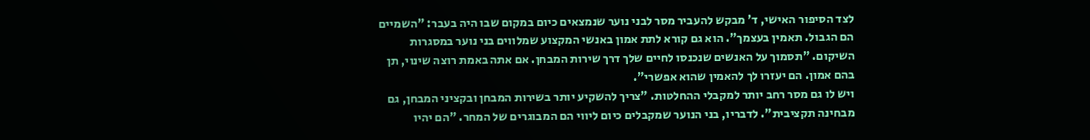לצד הסיפור האישי, ד' מבקש להעביר מסר לבני נוער שנמצאים כיום במקום שבו היה בעבר: "השמיים הם הגבול. תאמין בעצמך". הוא גם קורא לתת אמון באנשי המקצוע שמלווים בני נוער במסגרות השיקום. "תסמוך על האנשים שנכנסו לחיים שלך דרך שירות המבחן. אם אתה באמת רוצה שינוי, תן בהם אמון. הם יעזרו לך להאמין שהוא אפשרי".
ויש לו גם מסר רחב יותר למקבלי ההחלטות. "צריך להשקיע יותר בשירות המבחן ובקציני המבחן, גם מבחינה תקציבית". לדבריו, בני הנוער שמקבלים כיום ליווי הם המבוגרים של המחר. "הם יהיו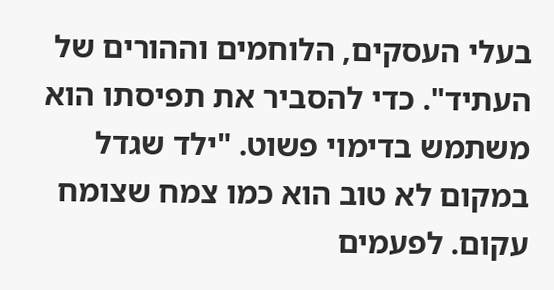בעלי העסקים, הלוחמים וההורים של העתיד". כדי להסביר את תפיסתו הוא משתמש בדימוי פשוט. "ילד שגדל במקום לא טוב הוא כמו צמח שצומח עקום. לפעמים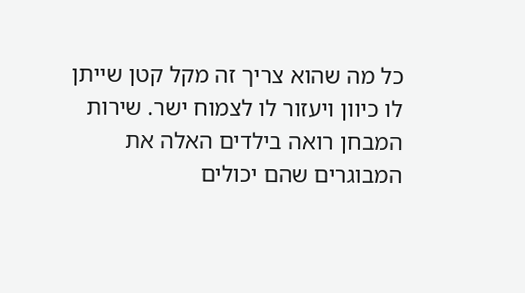כל מה שהוא צריך זה מקל קטן שייתן לו כיוון ויעזור לו לצמוח ישר. שירות המבחן רואה בילדים האלה את המבוגרים שהם יכולים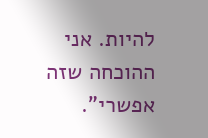להיות. אני ההוכחה שזה אפשרי".